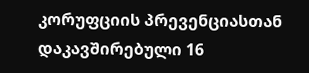კორუფციის პრევენციასთან დაკავშირებული 16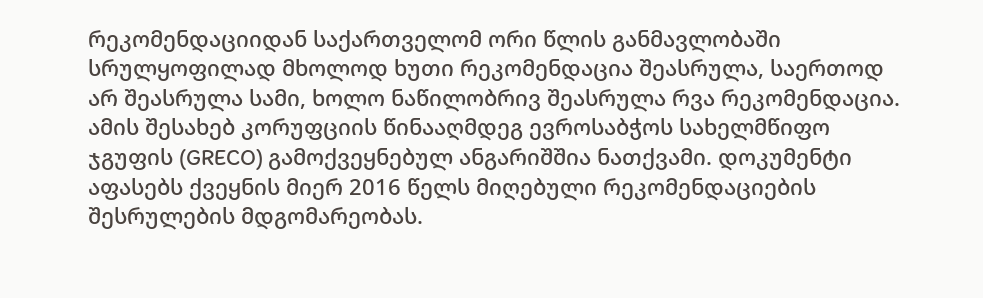რეკომენდაციიდან საქართველომ ორი წლის განმავლობაში სრულყოფილად მხოლოდ ხუთი რეკომენდაცია შეასრულა, საერთოდ არ შეასრულა სამი, ხოლო ნაწილობრივ შეასრულა რვა რეკომენდაცია. ამის შესახებ კორუფციის წინააღმდეგ ევროსაბჭოს სახელმწიფო ჯგუფის (GRECO) გამოქვეყნებულ ანგარიშშია ნათქვამი. დოკუმენტი აფასებს ქვეყნის მიერ 2016 წელს მიღებული რეკომენდაციების შესრულების მდგომარეობას.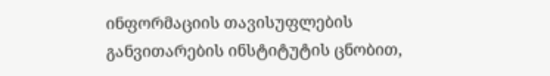ინფორმაციის თავისუფლების განვითარების ინსტიტუტის ცნობით,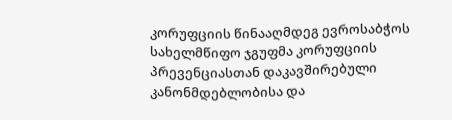კორუფციის წინააღმდეგ ევროსაბჭოს სახელმწიფო ჯგუფმა კორუფციის პრევენციასთან დაკავშირებული კანონმდებლობისა და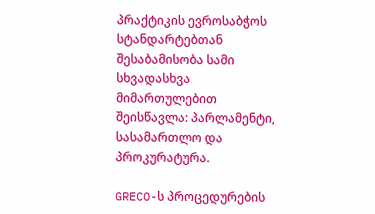პრაქტიკის ევროსაბჭოს სტანდარტებთან შესაბამისობა სამი სხვადასხვა მიმართულებით შეისწავლა: პარლამენტი, სასამართლო და პროკურატურა.

GRECO-ს პროცედურების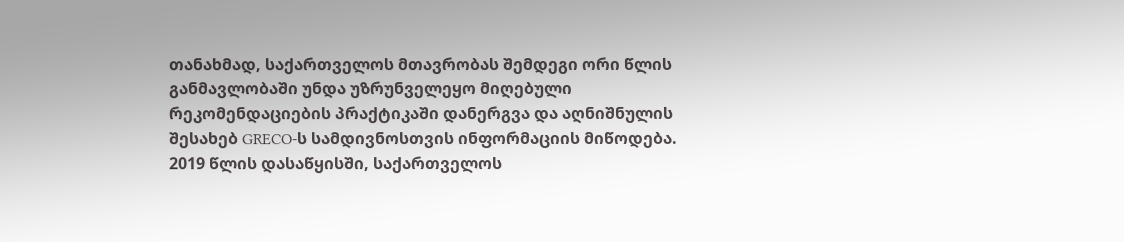თანახმად, საქართველოს მთავრობას შემდეგი ორი წლის განმავლობაში უნდა უზრუნველეყო მიღებული რეკომენდაციების პრაქტიკაში დანერგვა და აღნიშნულის შესახებ GRECO-ს სამდივნოსთვის ინფორმაციის მიწოდება. 2019 წლის დასაწყისში, საქართველოს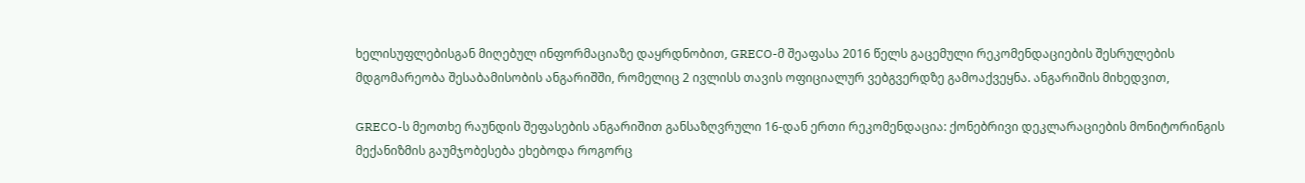ხელისუფლებისგან მიღებულ ინფორმაციაზე დაყრდნობით, GRECO-მ შეაფასა 2016 წელს გაცემული რეკომენდაციების შესრულების მდგომარეობა შესაბამისობის ანგარიშში, რომელიც 2 ივლისს თავის ოფიციალურ ვებგვერდზე გამოაქვეყნა. ანგარიშის მიხედვით,

GRECO-ს მეოთხე რაუნდის შეფასების ანგარიშით განსაზღვრული 16-დან ერთი რეკომენდაცია: ქონებრივი დეკლარაციების მონიტორინგის მექანიზმის გაუმჯობესება ეხებოდა როგორც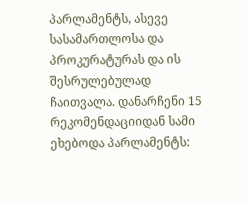პარლამენტს, ასევე სასამართლოსა და პროკურატურას და ის შესრულებულად ჩაითვალა. დანარჩენი 15 რეკომენდაციიდან სამი ეხებოდა პარლამენტს: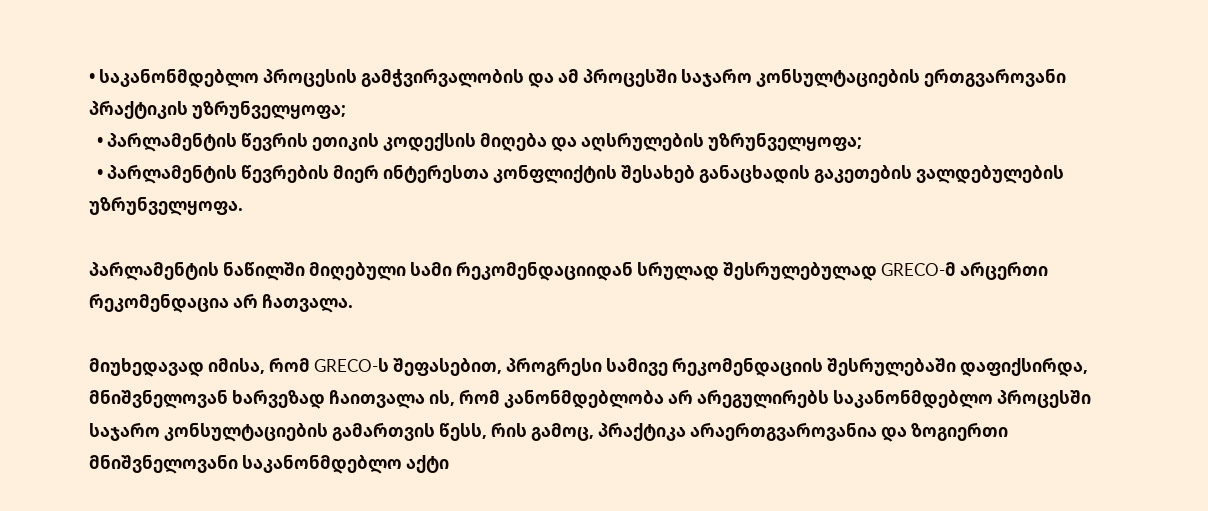• საკანონმდებლო პროცესის გამჭვირვალობის და ამ პროცესში საჯარო კონსულტაციების ერთგვაროვანი პრაქტიკის უზრუნველყოფა;
  • პარლამენტის წევრის ეთიკის კოდექსის მიღება და აღსრულების უზრუნველყოფა;
  • პარლამენტის წევრების მიერ ინტერესთა კონფლიქტის შესახებ განაცხადის გაკეთების ვალდებულების უზრუნველყოფა.

პარლამენტის ნაწილში მიღებული სამი რეკომენდაციიდან სრულად შესრულებულად GRECO-მ არცერთი რეკომენდაცია არ ჩათვალა.

მიუხედავად იმისა, რომ GRECO-ს შეფასებით, პროგრესი სამივე რეკომენდაციის შესრულებაში დაფიქსირდა, მნიშვნელოვან ხარვეზად ჩაითვალა ის, რომ კანონმდებლობა არ არეგულირებს საკანონმდებლო პროცესში საჯარო კონსულტაციების გამართვის წესს, რის გამოც, პრაქტიკა არაერთგვაროვანია და ზოგიერთი მნიშვნელოვანი საკანონმდებლო აქტი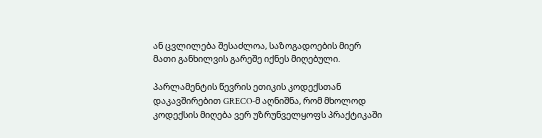ან ცვლილება შესაძლოა, საზოგადოების მიერ მათი განხილვის გარეშე იქნეს მიღებული.

პარლამენტის წევრის ეთიკის კოდექსთან დაკავშირებით GRECO-მ აღნიშნა, რომ მხოლოდ კოდექსის მიღება ვერ უზრუნველყოფს პრაქტიკაში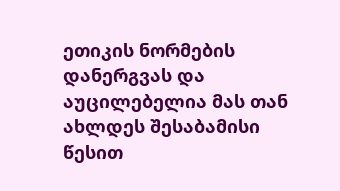ეთიკის ნორმების დანერგვას და აუცილებელია მას თან ახლდეს შესაბამისი წესით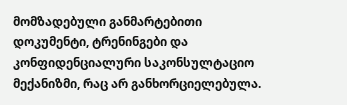მომზადებული განმარტებითი დოკუმენტი, ტრენინგები და კონფიდენციალური საკონსულტაციო მექანიზმი, რაც არ განხორციელებულა.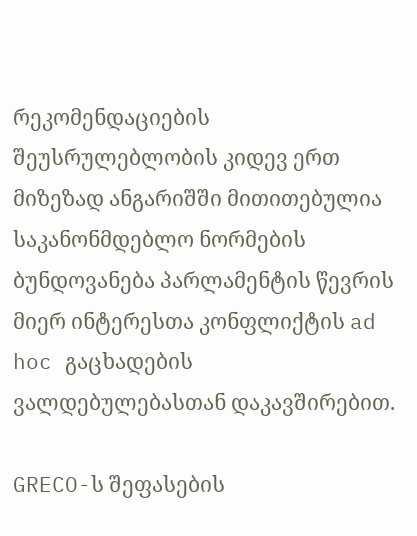რეკომენდაციების შეუსრულებლობის კიდევ ერთ მიზეზად ანგარიშში მითითებულია საკანონმდებლო ნორმების ბუნდოვანება პარლამენტის წევრის მიერ ინტერესთა კონფლიქტის ad hoc გაცხადების ვალდებულებასთან დაკავშირებით.

GRECO-ს შეფასების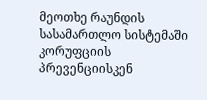მეოთხე რაუნდის სასამართლო სისტემაში კორუფციის პრევენციისკენ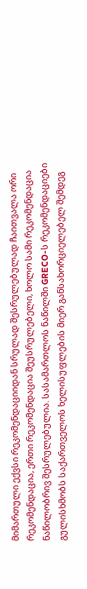მიმართული ექვსი რეკომენდაციიდან სრულად შესრულებულად ჩაითვალა ორი რეკომენდაცია, ერთი რეკომენდაცია შეუსრულებელი, ხოლო სამი რეკომენდაცია ნაწილობრივ შესრულებულია. სასამართლოს ნაწილში GRECO-ს რეკომენდაციები გულისხმობს საქართველოს ხელისუფლების მიერ განსახორციელებელ შემდეგ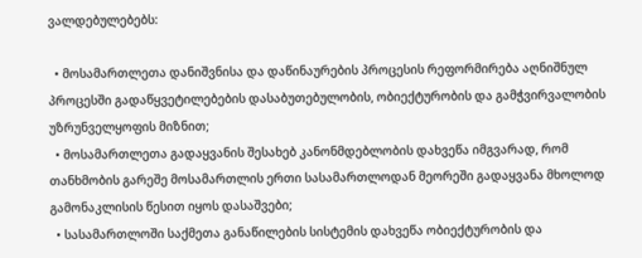ვალდებულებებს:

  • მოსამართლეთა დანიშვნისა და დაწინაურების პროცესის რეფორმირება აღნიშნულ პროცესში გადაწყვეტილებების დასაბუთებულობის, ობიექტურობის და გამჭვირვალობის უზრუნველყოფის მიზნით;
  • მოსამართლეთა გადაყვანის შესახებ კანონმდებლობის დახვეწა იმგვარად, რომ თანხმობის გარეშე მოსამართლის ერთი სასამართლოდან მეორეში გადაყვანა მხოლოდ გამონაკლისის წესით იყოს დასაშვები;
  • სასამართლოში საქმეთა განაწილების სისტემის დახვეწა ობიექტურობის და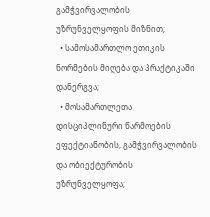გამჭვირვალობის უზრუნველყოფის მიზნით;
  • სამოსამართლო ეთიკის ნორმების მიღება და პრაქტიკაში დანერგვა;
  • მოსამართლეთა დისციპლინური წარმოების ეფექტიანობის, გამჭვირვალობის და ობიექტურობის უზრუნველყოფა;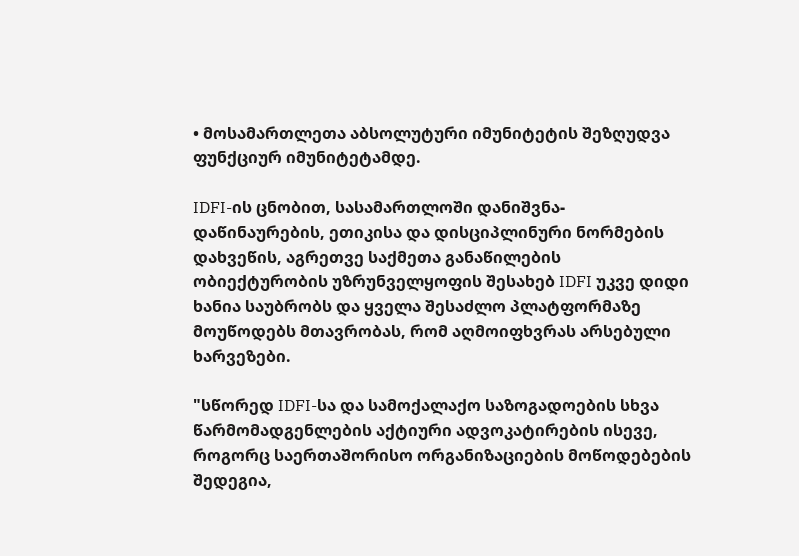• მოსამართლეთა აბსოლუტური იმუნიტეტის შეზღუდვა ფუნქციურ იმუნიტეტამდე.

IDFI-ის ცნობით, სასამართლოში დანიშვნა-დაწინაურების, ეთიკისა და დისციპლინური ნორმების დახვეწის, აგრეთვე საქმეთა განაწილების ობიექტურობის უზრუნველყოფის შესახებ IDFI უკვე დიდი ხანია საუბრობს და ყველა შესაძლო პლატფორმაზე მოუწოდებს მთავრობას, რომ აღმოიფხვრას არსებული ხარვეზები.

"სწორედ IDFI-სა და სამოქალაქო საზოგადოების სხვა წარმომადგენლების აქტიური ადვოკატირების ისევე, როგორც საერთაშორისო ორგანიზაციების მოწოდებების შედეგია,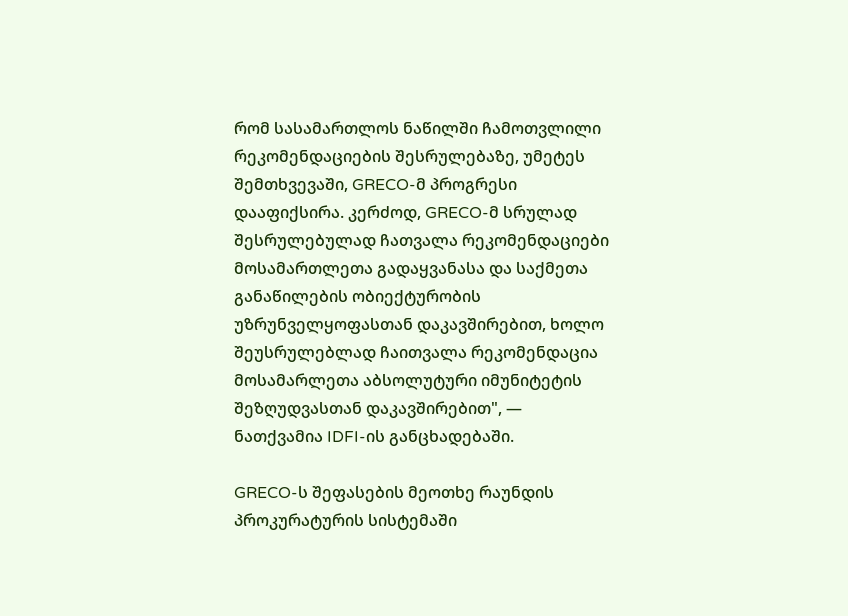რომ სასამართლოს ნაწილში ჩამოთვლილი რეკომენდაციების შესრულებაზე, უმეტეს შემთხვევაში, GRECO-მ პროგრესი დააფიქსირა. კერძოდ, GRECO-მ სრულად შესრულებულად ჩათვალა რეკომენდაციები მოსამართლეთა გადაყვანასა და საქმეთა განაწილების ობიექტურობის უზრუნველყოფასთან დაკავშირებით, ხოლო შეუსრულებლად ჩაითვალა რეკომენდაცია მოსამარლეთა აბსოლუტური იმუნიტეტის შეზღუდვასთან დაკავშირებით", — ნათქვამია IDFI-ის განცხადებაში.

GRECO-ს შეფასების მეოთხე რაუნდის პროკურატურის სისტემაში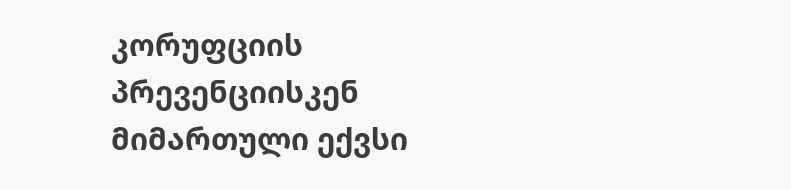კორუფციის პრევენციისკენ მიმართული ექვსი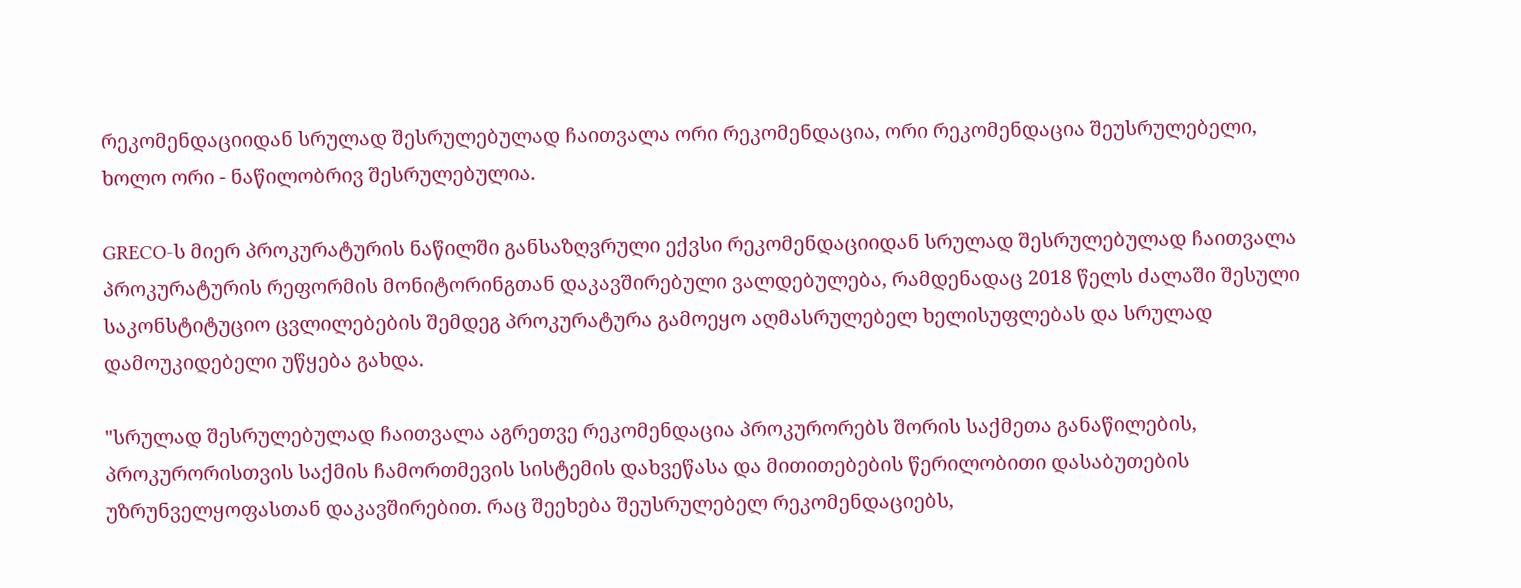რეკომენდაციიდან სრულად შესრულებულად ჩაითვალა ორი რეკომენდაცია, ორი რეკომენდაცია შეუსრულებელი, ხოლო ორი - ნაწილობრივ შესრულებულია.

GRECO-ს მიერ პროკურატურის ნაწილში განსაზღვრული ექვსი რეკომენდაციიდან სრულად შესრულებულად ჩაითვალა პროკურატურის რეფორმის მონიტორინგთან დაკავშირებული ვალდებულება, რამდენადაც 2018 წელს ძალაში შესული საკონსტიტუციო ცვლილებების შემდეგ პროკურატურა გამოეყო აღმასრულებელ ხელისუფლებას და სრულად დამოუკიდებელი უწყება გახდა.

"სრულად შესრულებულად ჩაითვალა აგრეთვე რეკომენდაცია პროკურორებს შორის საქმეთა განაწილების, პროკურორისთვის საქმის ჩამორთმევის სისტემის დახვეწასა და მითითებების წერილობითი დასაბუთების უზრუნველყოფასთან დაკავშირებით. რაც შეეხება შეუსრულებელ რეკომენდაციებს,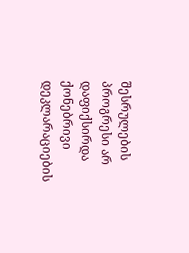შესრულების პროგრესი არ დაფიქსირდა ქონებრივი დეკლარაციების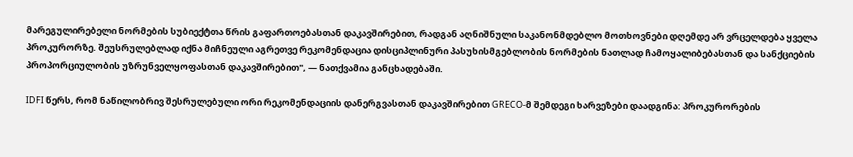მარეგულირებელი ნორმების სუბიექტთა წრის გაფართოებასთან დაკავშირებით, რადგან აღნიშნული საკანონმდებლო მოთხოვნები დღემდე არ ვრცელდება ყველა პროკურორზე. შეუსრულებლად იქნა მიჩნეული აგრეთვე რეკომენდაცია დისციპლინური პასუხისმგებლობის ნორმების ნათლად ჩამოყალიბებასთან და სანქციების პროპორციულობის უზრუნველყოფასთან დაკავშირებით", — ნათქვამია განცხადებაში.

IDFI წერს, რომ ნაწილობრივ შესრულებული ორი რეკომენდაციის დანერგვასთან დაკავშირებით GRECO-მ შემდეგი ხარვეზები დაადგინა: პროკურორების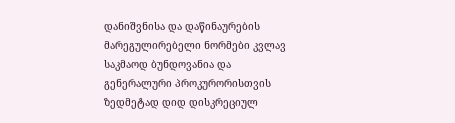დანიშვნისა და დაწინაურების მარეგულირებელი ნორმები კვლავ საკმაოდ ბუნდოვანია და გენერალური პროკურორისთვის ზედმეტად დიდ დისკრეციულ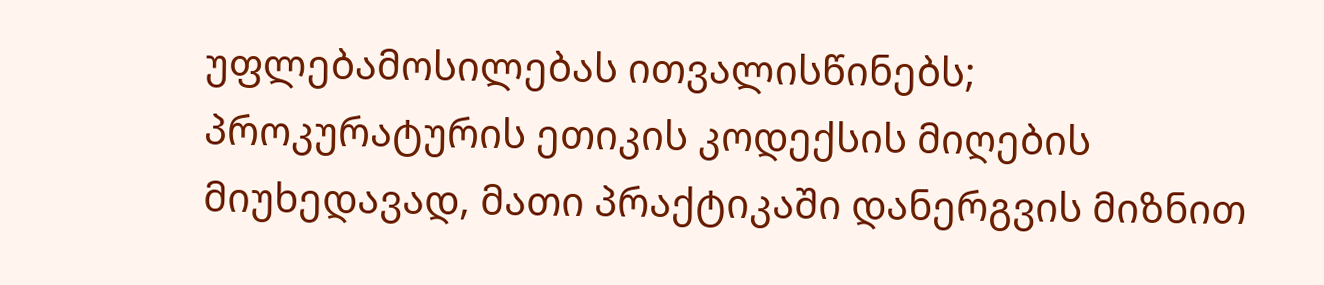უფლებამოსილებას ითვალისწინებს; პროკურატურის ეთიკის კოდექსის მიღების მიუხედავად, მათი პრაქტიკაში დანერგვის მიზნით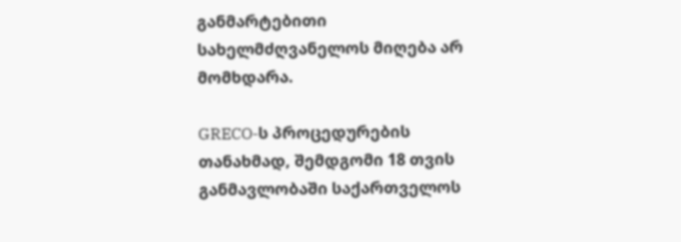განმარტებითი სახელმძღვანელოს მიღება არ მომხდარა.

GRECO-ს პროცედურების თანახმად, შემდგომი 18 თვის განმავლობაში საქართველოს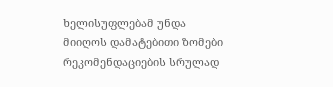ხელისუფლებამ უნდა მიიღოს დამატებითი ზომები რეკომენდაციების სრულად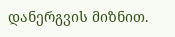დანერგვის მიზნით.